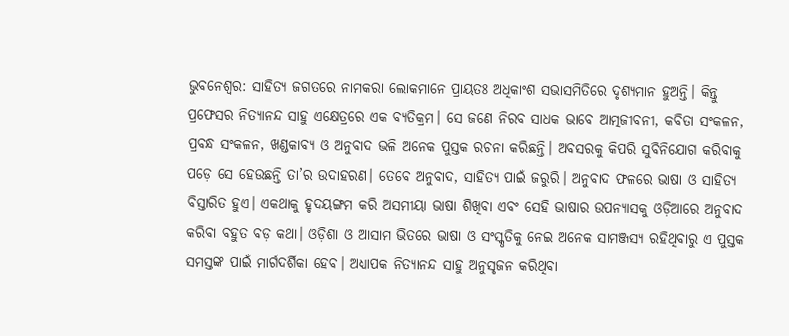ଭୁବନେଶ୍ୱର: ସାହିତ୍ୟ ଜଗତରେ ନାମକରା ଲୋକମାନେ ପ୍ରାୟତଃ ଅଧିକାଂଶ ସଭାସମିତିରେ ଦୃଶ୍ୟମାନ ହୁଅନ୍ତି। କିନ୍ତୁ ପ୍ରଫେସର ନିତ୍ୟାନନ୍ଦ ସାହୁ ଏକ୍ଷେତ୍ରରେ ଏକ ବ୍ୟତିକ୍ରମ। ସେ ଜଣେ ନିରବ ସାଧକ ଭାବେ ଆତ୍ମଜୀବନୀ, କବିତା ସଂକଳନ, ପ୍ରବନ୍ଧ ସଂକଳନ, ଖଣ୍ଡକାବ୍ୟ ଓ ଅନୁବାଦ ଭଳି ଅନେକ ପୁସ୍ତକ ରଚନା କରିଛନ୍ତି। ଅବସରକୁ କିପରି ସୁବିନିଯୋଗ କରିବାକୁ ପଡ଼େ ସେ ହେଉଛନ୍ତି ତା’ର ଉଦାହରଣ। ତେବେ ଅନୁବାଦ, ସାହିତ୍ୟ ପାଇଁ ଜରୁରି। ଅନୁବାଦ ଫଳରେ ଭାଷା ଓ ସାହିତ୍ୟ ବିସ୍ତାରିତ ହୁଏ। ଏକଥାକୁ ହୃଦୟଙ୍ଗମ କରି ଅସମୀୟା ଭାଷା ଶିଖିବା ଏବଂ ସେହି ଭାଷାର ଉପନ୍ୟାସକୁ ଓଡ଼ିଆରେ ଅନୁବାଦ କରିବା ବହୁତ ବଡ଼ କଥା। ଓଡ଼ିଶା ଓ ଆସାମ ଭିତରେ ଭାଷା ଓ ସଂସ୍କୃତିକୁ ନେଇ ଅନେକ ସାମଞ୍ଜସ୍ୟ ରହିଥିବାରୁ ଏ ପୁସ୍ତକ ସମସ୍ତଙ୍କ ପାଇଁ ମାର୍ଗଦର୍ଶିକା ହେବ। ଅଧ୍ୟାପକ ନିତ୍ୟାନନ୍ଦ ସାହୁ ଅନୁସୃଜନ କରିଥିବା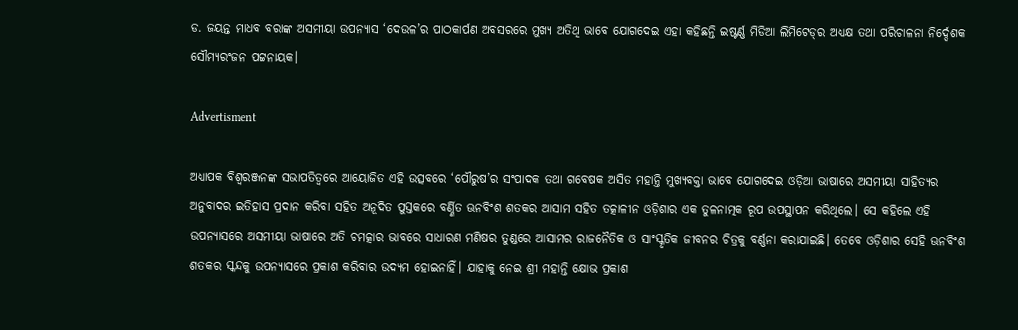ଡ. ଜୟନ୍ତ ମାଧବ ବରାଙ୍କ ଅସମୀୟା ଉପନ୍ୟାସ ‘ଦେଉଳ’ର ପାଠକାର୍ପଣ ଅବସରରେ ମୁଖ୍ୟ ଅତିଥି ଭାବେ ଯୋଗଦେଇ ଏହା କହିଛନ୍ତି ଇଷ୍ଟର୍ଣ୍ଣ ମିଡିଆ ଲିମିଟେଡ୍‌ର ଅଧ୍ୟକ୍ଷ ତଥା ପରିଚାଳନା ନିର୍ଦ୍ଦେଶକ ସୌମ୍ୟରଂଜନ ପଟ୍ଟନାୟକ।

Advertisment

ଅଧ୍ୟାପକ ବିଶ୍ବରଞ୍ଜନଙ୍କ ସଭାପତିତ୍ବରେ ଆୟୋଜିତ ଏହି ଉତ୍ସବରେ ‘ପୌରୁଷ’ର ସଂପାଦକ ତଥା ଗବେଷକ ଅସିତ ମହାନ୍ତି ମୁଖ୍ୟବକ୍ତା ଭାବେ ଯୋଗଦେଇ ଓଡ଼ିଆ ଭାଷାରେ ଅସମୀୟା ସାହିତ୍ୟର ଅନୁବାଦର ଇତିହାସ ପ୍ରଦାନ କରିବା ସହିତ ଅନୂଦିତ ପୁସ୍ତକରେ ବର୍ଣ୍ଣିତ ଊନବିଂଶ ଶତକର ଆସାମ ସହିତ ତତ୍କାଳୀନ ଓଡ଼ିଶାର ଏକ ତୁଳନାତ୍ମକ ରୂପ ଉପସ୍ଥାପନ କରିଥିଲେ। ସେ କହିଲେ ଏହି ଉପନ୍ୟାସରେ ଅସମୀୟା ଭାଷାରେ ଅତି ଚମତ୍କାର ଭାବରେ ସାଧାରଣ ମଣିଷର ତୁଣ୍ଡରେ ଆସାମର ରାଜନୈତିକ ଓ ସାଂସ୍କୃତିକ ଜୀବନର ଚିତ୍ରକୁ ବର୍ଣ୍ଣନା କରାଯାଇଛି। ତେବେ ଓଡ଼ିଶାର ସେହି ଊନବିଂଶ ଶତକର ସ୍କନ୍ଦକୁ ଉପନ୍ୟାସରେ ପ୍ରକାଶ କରିବାର ଉଦ୍ୟମ ହୋଇନାହିଁ। ଯାହାକୁ ନେଇ ଶ୍ରୀ ମହାନ୍ତି କ୍ଷୋଭ ପ୍ରକାଶ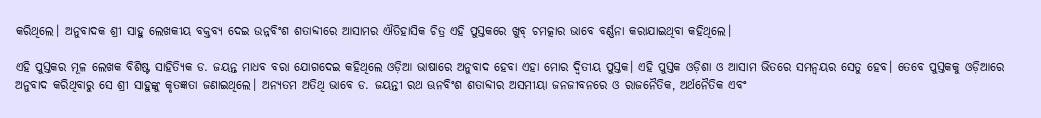କରିଥିଲେ। ଅନୁବାଦକ ଶ୍ରୀ ସାହୁ ଲେଖକୀୟ ବକ୍ତବ୍ୟ ଦେଇ ଉନ୍ନବିଂଶ ଶତାବ୍ଦୀରେ ଆସାମର ଐତିହାସିକ ଚିତ୍ର ଏହି ପୁସ୍ତକରେ ଖୁବ୍‌ ଚମତ୍କାର ଭାବେ ବର୍ଣ୍ଣନା କରାଯାଇଥିବା କହିଥିଲେ।

ଏହି ପୁସ୍ତକର ମୂଳ ଲେଖକ ବିଶିଷ୍ଟ ସାହିତ୍ୟିକ ଡ. ଜୟନ୍ତ ମାଧବ ବରା ଯୋଗଦେଇ କହିଥିଲେ ଓଡ଼ିଆ ଭାଷାରେ ଅନୁବାଦ ହେବା ଏହା ମୋର ଦ୍ବିତୀୟ ପୁସ୍ତକ। ଏହି ପୁସ୍ତକ ଓଡ଼ିଶା ଓ ଆସାମ ଭିତରେ ସମନ୍ବୟର ସେତୁ ହେବ। ତେବେ ପୁସ୍ତକକୁ ଓଡ଼ିଆରେ ଅନୁବାଦ କରିଥିବାରୁ ସେ ଶ୍ରୀ ସାହୁଙ୍କୁ କୃତଜ୍ଞତା ଜଣାଇଥିଲେ। ଅନ୍ୟତମ ଅତିଥି ଭାବେ ଡ. ଜୟନ୍ତୀ ରଥ ଊନବିଂଶ ଶତାବ୍ଦୀର ଅସମୀୟା ଜନଜୀବନରେ ଓ ରାଜନୈତିକ, ଅର୍ଥନୈତିକ ଏବଂ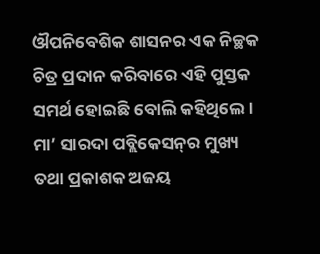ଔପନିବେଶିକ ଶାସନର ଏକ ନିଚ୍ଛକ ଚିତ୍ର ପ୍ରଦାନ କରିବାରେ ଏହି ପୁସ୍ତକ ସମର୍ଥ ହୋଇଛି ବୋଲି କହିଥିଲେ। ମା’ ସାରଦା ପବ୍ଲିକେସନ୍‌ର ମୁଖ୍ୟ ତଥା ପ୍ରକାଶକ ଅଜୟ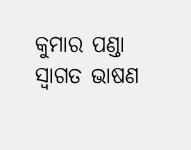କୁମାର ପଣ୍ଡା ସ୍ବାଗତ ଭାଷଣ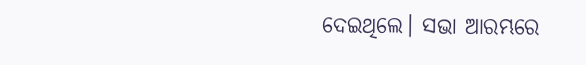ଦେଇଥିଲେ। ସଭା ଆରମ୍ଭରେ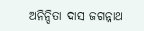ଅନିନ୍ଦିତା ଦାସ ଜଗନ୍ନାଥ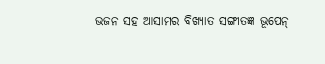ଭଜନ ସହ ଆସାମର ବିଖ୍ୟାତ ସଙ୍ଗୀତଜ୍ଞ ଭୂପେନ୍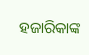ହଜାରିକାଙ୍କ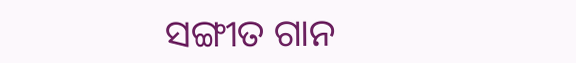ସଙ୍ଗୀତ ଗାନ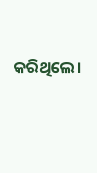କରିଥିଲେ।